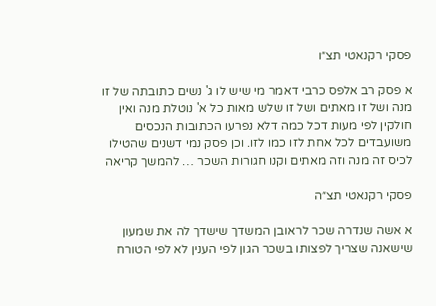פסקי רקנאטי תצ״ו

א פסק רב אלפס כרבי דאמר מי שיש לו ג' נשים כתובתה של זו מנה ושל זו מאתים ושל זו שלש מאות כל א' נוטלת מנה ואין חולקין לפי מעות דכל כמה דלא נפרעו הכתובות הנכסים משועבדים לכל אחת לזו כמו לזו. וכן פסק נמי דשנים שהטילו לכיס זה מנה וזה מאתים וקנו חגורות השכר … להמשך קריאה

פסקי רקנאטי תצ״ה

א אשה שנדרה שכר לראובן המשדך שישדך לה את שמעון שישאנה שצריך לפצותו בשכר הגון לפי הענין לא לפי הטורח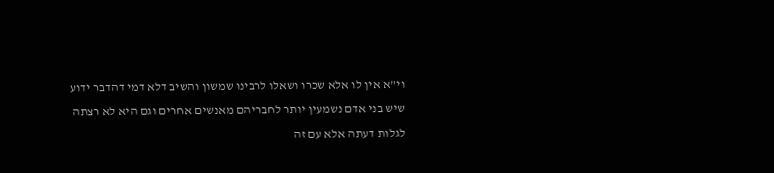וי"א אין לו אלא שכרו ושאלו לרבינו שמשון והשיב דלא דמי דהדבר ידוע שיש בני אדם נשמעין יותר לחבריהם מאנשים אחרים וגם היא לא רצתה לגלות דעתה אלא עם זה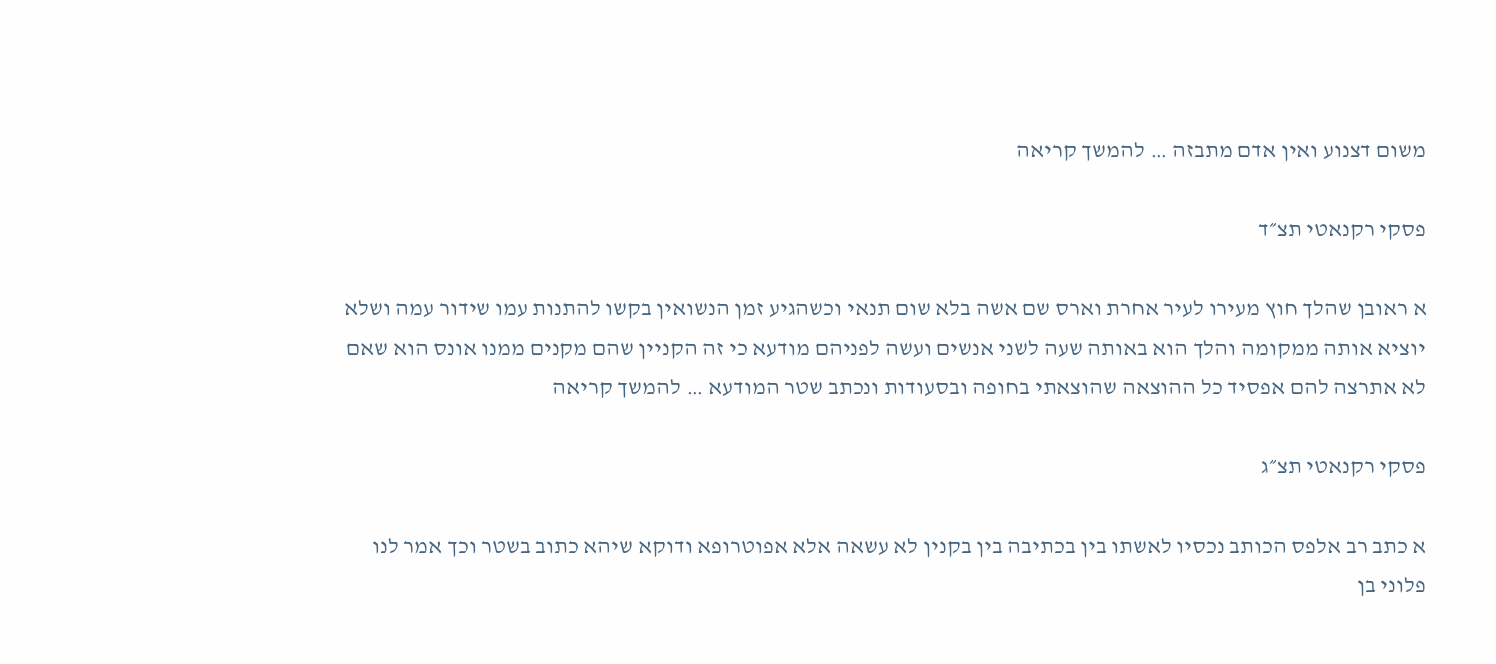משום דצנוע ואין אדם מתבזה … להמשך קריאה

פסקי רקנאטי תצ״ד

א ראובן שהלך חוץ מעירו לעיר אחרת וארס שם אשה בלא שום תנאי וכשהגיע זמן הנשואין בקשו להתנות עמו שידור עמה ושלא יוציא אותה ממקומה והלך הוא באותה שעה לשני אנשים ועשה לפניהם מודעא כי זה הקניין שהם מקנים ממנו אונס הוא שאם לא אתרצה להם אפסיד כל ההוצאה שהוצאתי בחופה ובסעודות ונכתב שטר המודעא … להמשך קריאה

פסקי רקנאטי תצ״ג

א כתב רב אלפס הכותב נכסיו לאשתו בין בכתיבה בין בקנין לא עשאה אלא אפוטרופא ודוקא שיהא כתוב בשטר וכך אמר לנו פלוני בן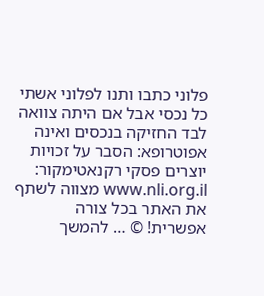פלוני כתבו ותנו לפלוני אשתי כל נכסי אבל אם היתה צוואה לבד החזיקה בנכסים ואינה אפוטרופא: הסבר על זכויות יוצרים פסקי רקנאטימקור: www.nli.org.il מצווה לשתף את האתר בכל צורה אפשרית! © … להמשך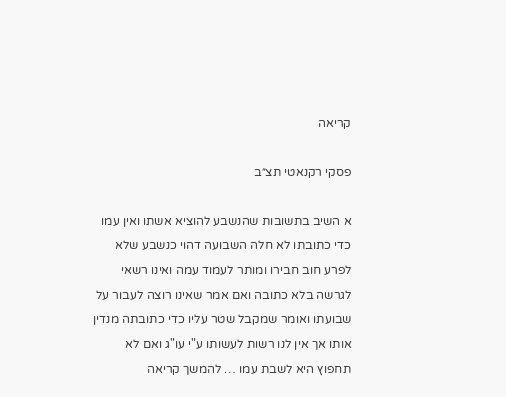קריאה

פסקי רקנאטי תצ״ב

א השיב בתשובות שהנשבע להוציא אשתו ואין עמו כדי כתובתו לא חלה השבועה דהוי כנשבע שלא לפרע חוב חבירו ומותר לעמוד עמה ואינו רשאי לגרשה בלא כתובה ואם אמר שאינו רוצה לעבור על שבועתו ואומר שמקבל שטר עליו כדי כתובתה מנדין אותו אך אין לנו רשות לעשותו ע"י עו"ג ואם לא תחפוץ היא לשבת עמו … להמשך קריאה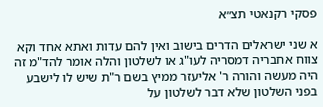פסקי רקנאטי תצ״א

א שני ישראלים הדרים בישוב ואין להם עדות ואתא אחד וקא צווח אחבריה דמסריה לעו"ג או לשלטון והלה אומר להד"מ זה היה מעשה והורה ר' אליעזר ממיץ בשם ר"ת שיש לו לישבע בפני השלטון שלא דבר לשלטון על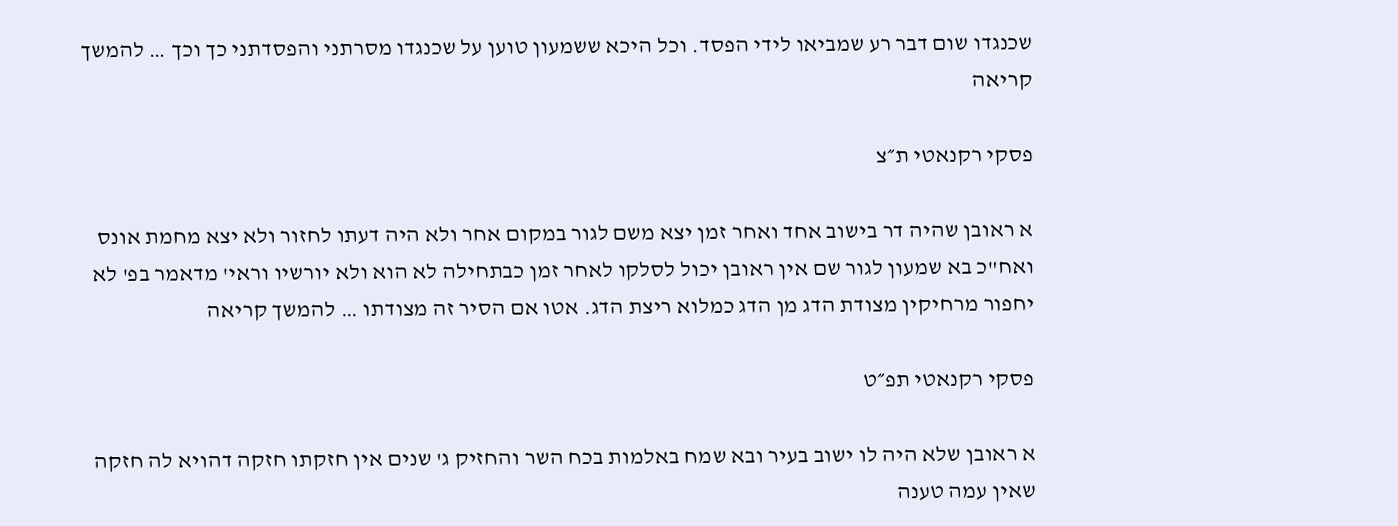שכנגדו שום דבר רע שמביאו לידי הפסד. וכל היכא ששמעון טוען על שכנגדו מסרתני והפסדתני כך וכך … להמשך קריאה

פסקי רקנאטי ת״צ

א ראובן שהיה דר בישוב אחד ואחר זמן יצא משם לגור במקום אחר ולא היה דעתו לחזור ולא יצא מחמת אונס ואח"כ בא שמעון לגור שם אין ראובן יכול לסלקו לאחר זמן כבתחילה לא הוא ולא יורשיו וראי' מדאמר בפ' לא יחפור מרחיקין מצודת הדג מן הדג כמלוא ריצת הדג. אטו אם הסיר זה מצודתו … להמשך קריאה

פסקי רקנאטי תפ״ט

א ראובן שלא היה לו ישוב בעיר ובא שמח באלמות בכח השר והחזיק ג' שנים אין חזקתו חזקה דהויא לה חזקה שאין עמה טענה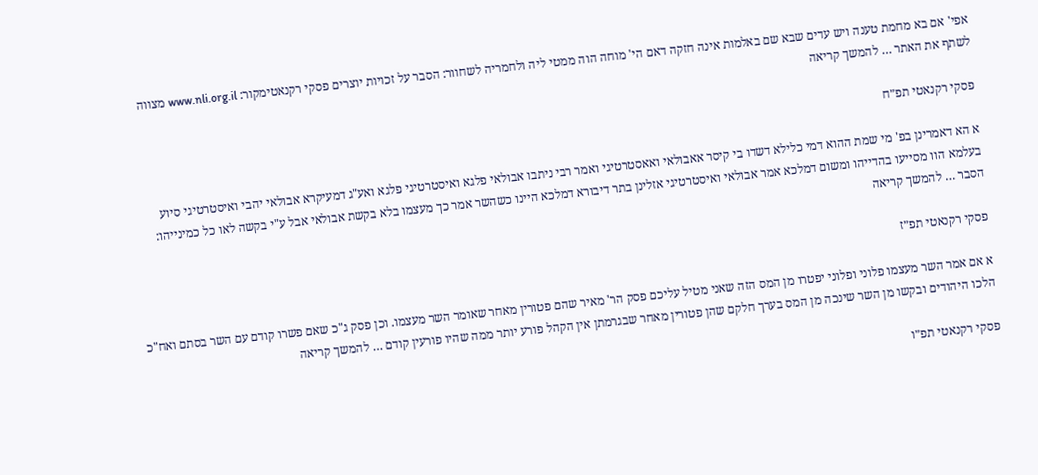אפי' אם בא מחמת טענה ויש עדים שבא שם באלמות אינה חזקה דאם הי' מוחה הוה ממטי ליה ולחמריה לשחוור: הסבר על זכויות יוצרים פסקי רקנאטימקור: www.nli.org.il מצווה לשתף את האתר … להמשך קריאה

פסקי רקנאטי תפ״ח

א הא דאמרינן בפ' מי שמת ההוא דמי כלילא דשדו בי קיסר אאבולאי ואאסטרטיגי ואמר רבי ניתבו אבולאי פלגא ואיסטרטיגי פלגא ואע"ג דמעיקרא אבולאי יהבי ואיסטרטיגי סיוע בעלמא הוו מסייעו בהדייהו ומשום דמלכא אמר אבולאי ואיסטרטיגי אזלינן בתר דיבורא דמלכא היינו כשהשר אמר כך מעצמו בלא בקשת אבולאי אבל ע"י בקשה לאו כל כמינייהו: הסבר … להמשך קריאה

פסקי רקנאטי תפ״ז

א אם אמר השר מעצמו פלוני ופלוני יפטרו מן המס הזה שאני מטיל עליכם פסק הר' מאיר שהם פטורין מאחר שאומר השר מעצמו. וכן פסק ג"כ שאם פשרו קודם עם השר בסתם ואח"כ הלכו היהודים ובקשו מן השר שינכה מן המס בערך חלקם שהן פטורין מאחר שבגרמתן אין הקהל פורע יותר ממה שהיו פורעין קודם … להמשך קריאה

פסקי רקנאטי תפ״ו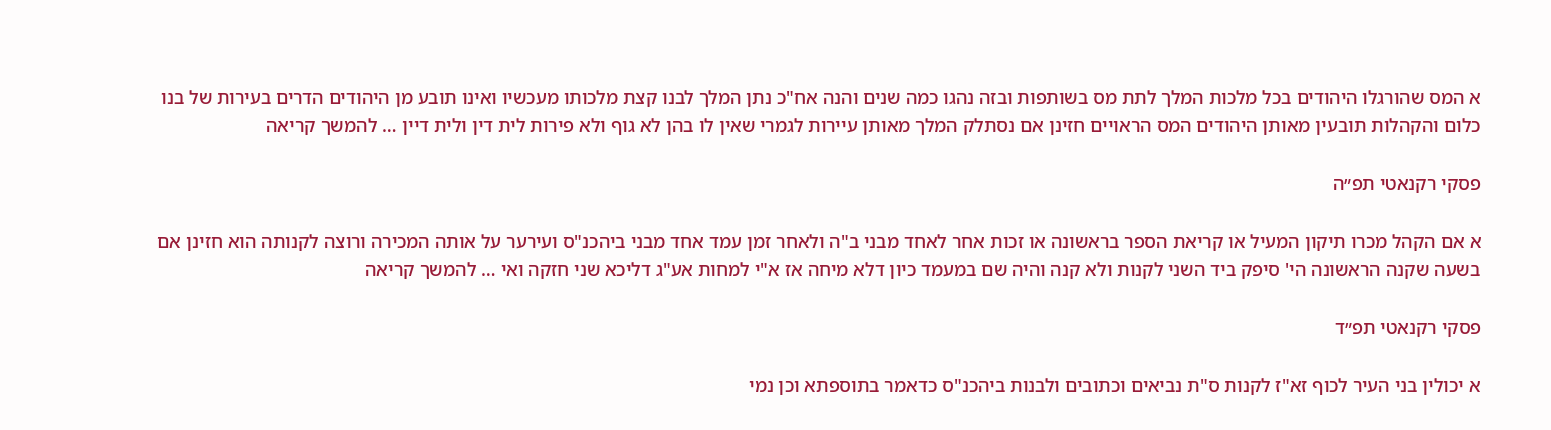א המס שהורגלו היהודים בכל מלכות המלך לתת מס בשותפות ובזה נהגו כמה שנים והנה אח"כ נתן המלך לבנו קצת מלכותו מעכשיו ואינו תובע מן היהודים הדרים בעירות של בנו כלום והקהלות תובעין מאותן היהודים המס הראויים חזינן אם נסתלק המלך מאותן עיירות לגמרי שאין לו בהן לא גוף ולא פירות לית דין ולית דיין … להמשך קריאה

פסקי רקנאטי תפ״ה

א אם הקהל מכרו תיקון המעיל או קריאת הספר בראשונה או זכות אחר לאחד מבני ב"ה ולאחר זמן עמד אחד מבני ביהכנ"ס ועירער על אותה המכירה ורוצה לקנותה הוא חזינן אם בשעה שקנה הראשונה הי' סיפק ביד השני לקנות ולא קנה והיה שם במעמד כיון דלא מיחה אז א"י למחות אע"ג דליכא שני חזקה ואי … להמשך קריאה

פסקי רקנאטי תפ״ד

א יכולין בני העיר לכוף זא"ז לקנות ס"ת נביאים וכתובים ולבנות ביהכנ"ס כדאמר בתוספתא וכן נמי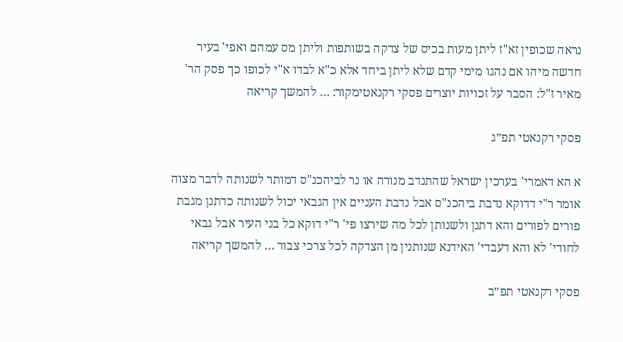נראה שכופין זא"ז ליתן מעות בכיס של צדקה בשותפות וליתן מס עמהם ואפי' בעיר חדשה מיהו אם נהגו מימי קדם שלא ליתן ביחד אלא כ"א לבדו א"י לכופו כך פסק הר' מאיר ז"ל: הסבר על זכויות יוצרים פסקי רקנאטימקור: … להמשך קריאה

פסקי רקנאטי תפ״ג

א הא דאמרי' בערכין ישראל שהתנדב מנורה או נר לביהכנ"ס דמותר לשנותה לדבר מצוה אומר ר"י דדוקא נדבת ביהכנ"ס אבל נדבת העניים אין הגבאי יכול לשנותה כדתנן מגבת פורים לפורים והא דתנן ולשנותן לכל מה שירצו פי' ר"י דוקא כל בני העיר אבל גבאי לחודי' לא והא דעבדי' האידנא שנותנין מן הצדקה לכל צרכי צבור … להמשך קריאה

פסקי רקנאטי תפ״ב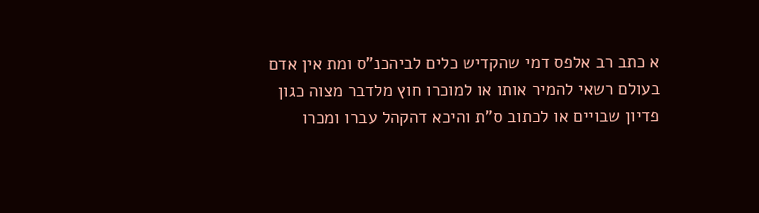א כתב רב אלפס דמי שהקדיש כלים לביהכנ"ס ומת אין אדם בעולם רשאי להמיר אותו או למוכרו חוץ מלדבר מצוה כגון פדיון שבויים או לכתוב ס"ת והיכא דהקהל עברו ומכרו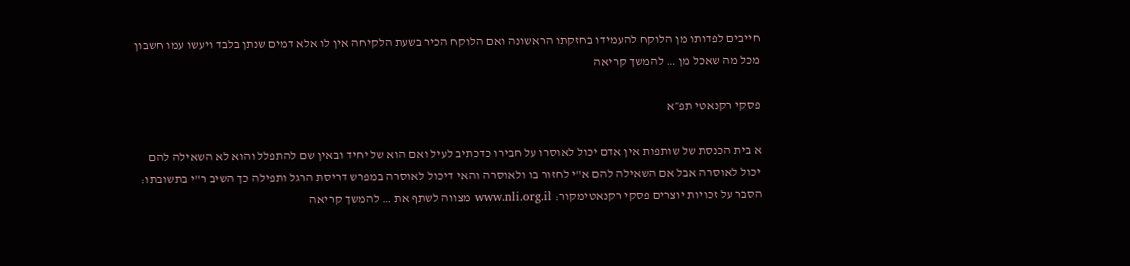חייבים לפדותו מן הלוקח להעמידו בחזקתו הראשונה ואם הלוקח הכיר בשעת הלקיחה אין לו אלא דמים שנתן בלבד ויעשו עמו חשבון מכל מה שאכל מן … להמשך קריאה

פסקי רקנאטי תפ״א

א בית הכנסת של שותפות אין אדם יכול לאוסרו על חבירו כדכתיב לעיל ואם הוא של יחיד ובאין שם להתפלל והוא לא השאילה להם יכול לאוסרה אבל אם השאילה להם א"י לחזור בו ולאוסרה והאי דיכול לאוסרה במפרש דריסת הרגל ותפילה כך השיב ר"י בתשובתו: הסבר על זכויות יוצרים פסקי רקנאטימקור: www.nli.org.il מצווה לשתף את … להמשך קריאה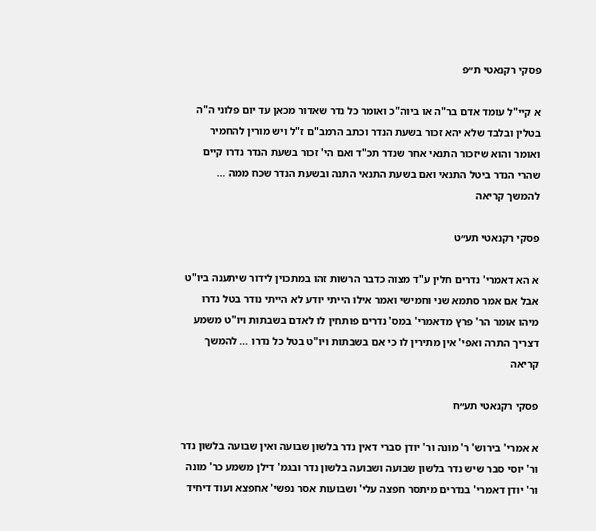פסקי רקנאטי ת״פ

א קיי"ל עומד אדם בר"ה או ביוה"כ ואומר כל נדר שאדור מכאן עד יום פלוני ה"ה בטלין ובלבד שלא יהא זכור בשעת הנדר וכתב הרמב"ם ז"ל ויש מורין להחמיר ואומר והוא שיזכור התנאי אחר שנדר תכ"ד ואם הי' זכור בשעת הנדר נדרו קיים שהרי הנדר ביטל התנאי ואם בשעת התנאי התנה ובשעת הנדר שכח ממה … להמשך קריאה

פסקי רקנאטי תע״ט

א הא דאמרי' נדרים חלין ע"ד מצוה כדבר הרשות זהו במתכוין לידור שיתענה ביו"ט אבל אם אמר סתמא שני וחמישי ואמר אילו הייתי יודע לא הייתי נודר בטל נדרו מיהו אומר הר' פרץ מדאמרי' במס' נדרים פותחין לו לאדם בשבתות ויו"ט משמע דצריך התרה ואפי' אין מתירין לו כי אם בשבתות ויו"ט בטל כל נדרו … להמשך קריאה

פסקי רקנאטי תע״ח

א אמרי' בירוש' ר' מונה ור' יודן סברי דאין נדר בלשון שבועה ואין שבועה בלשון נדר ור' יוסי סבר שיש נדר בלשון שבועה ושבועה בלשון נדר ובגמ' דילן משמע כר' מונה ור' יודן דאמרי' בנדרים מיתסר חפצה עלי' ושבועות אסר נפשי' אחפצא ועוד דיחיד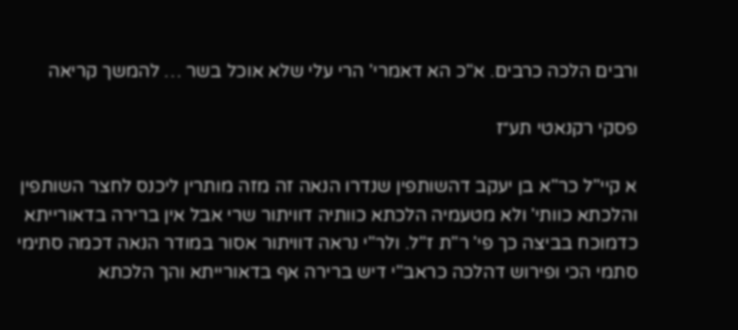ורבים הלכה כרבים. א"כ הא דאמרי' הרי עלי שלא אוכל בשר … להמשך קריאה

פסקי רקנאטי תע״ז

א קיי"ל כר"א בן יעקב דהשותפין שנדרו הנאה זה מזה מותרין ליכנס לחצר השותפין והלכתא כוותי' ולא מטעמיה הלכתא כוותיה דוויתור שרי אבל אין ברירה בדאורייתא כדמוכח בביצה כך פי' ר"ת ז"ל. ולר"י נראה דוויתור אסור במודר הנאה דכמה סתימי סתמי הכי ופירוש דהלכה כראב"י דיש ברירה אף בדאורייתא והך הלכתא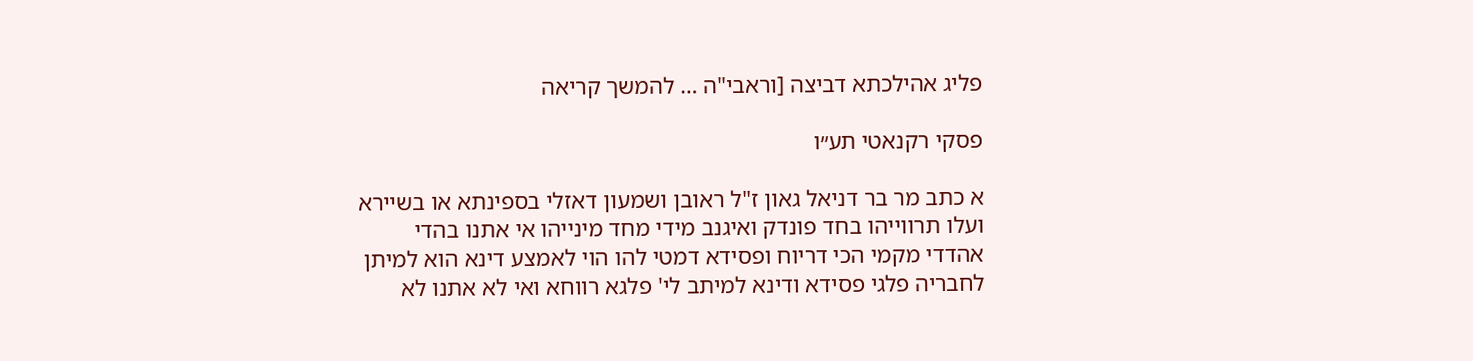פליג אהילכתא דביצה [וראבי"ה … להמשך קריאה

פסקי רקנאטי תע״ו

א כתב מר בר דניאל גאון ז"ל ראובן ושמעון דאזלי בספינתא או בשיירא ועלו תרווייהו בחד פונדק ואיגנב מידי מחד מינייהו אי אתנו בהדי אהדדי מקמי הכי דריוח ופסידא דמטי להו הוי לאמצע דינא הוא למיתן לחבריה פלגי פסידא ודינא למיתב לי' פלגא רווחא ואי לא אתנו לא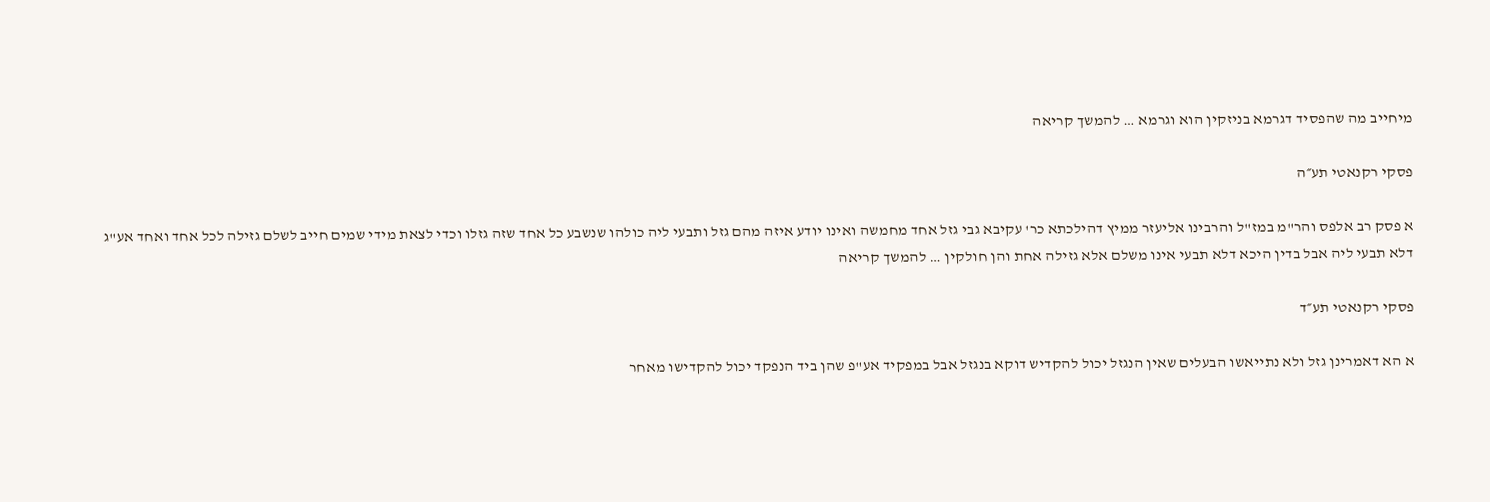מיחייב מה שהפסיד דגרמא בניזקין הוא וגרמא … להמשך קריאה

פסקי רקנאטי תע״ה

א פסק רב אלפס והר"מ במז"ל והרבינו אליעזר ממיץ דהילכתא כר' עקיבא גבי גזל אחד מחמשה ואינו יודע איזה מהם גזל ותבעי ליה כולהו שנשבע כל אחד שזה גזלו וכדי לצאת מידי שמים חייב לשלם גזילה לכל אחד ואחד אע"ג דלא תבעי ליה אבל בדין היכא דלא תבעי אינו משלם אלא גזילה אחת והן חולקין … להמשך קריאה

פסקי רקנאטי תע״ד

א הא דאמרינן גזל ולא נתייאשו הבעלים שאין הנגזל יכול להקדיש דוקא בנגזל אבל במפקיד אע"פ שהן ביד הנפקד יכול להקדישו מאחר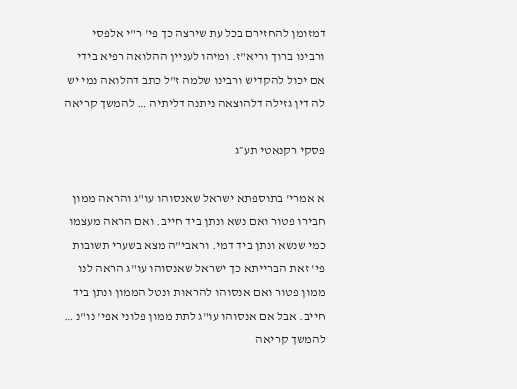דמזומן להחזירם בכל עת שירצה כך פי' ר"י אלפסי ורבינו ברוך וריא"ז. ומיהו לעניין ההלואה רפיא בידי אם יכול להקדיש ורבינו שלמה ז"ל כתב דהלואה נמי יש לה דין גזילה דלהוצאה ניתנה דליתיה … להמשך קריאה

פסקי רקנאטי תע״ג

א אמרי' בתוספתא ישראל שאנסוהו עו"ג והראה ממון חבירו פטור ואם נשא ונתן ביד חייב. ואם הראה מעצמו כמי שנשא ונתן ביד דמי. וראבי"ה מצא בשערי תשובות פי' זאת הברייתא כך ישראל שאנסוהו עו"ג הראה לנו ממון פטור ואם אנסוהו להראות ונטל הממון ונתן ביד חייב. אבל אם אנסוהו עו"ג לתת ממון פלוני אפי' נו"נ … להמשך קריאה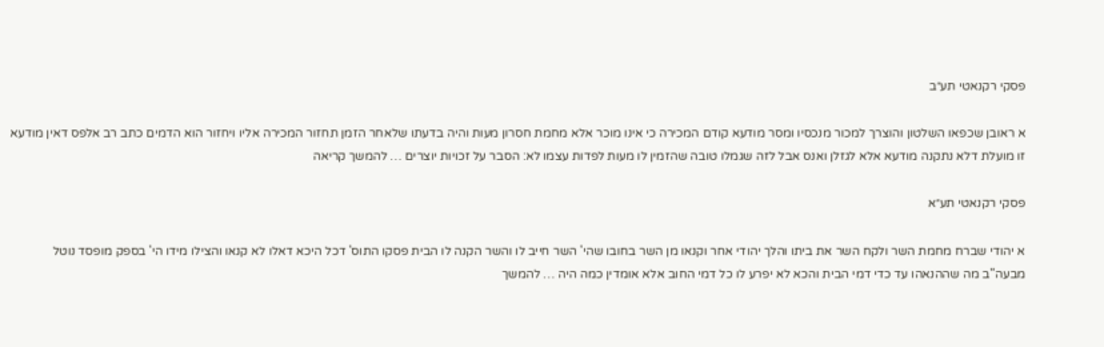פסקי רקנאטי תע״ב

א ראובן שכפאו השלטון והוצרך למכור מנכסיו ומסר מודעא קודם המכירה כי אינו מוכר אלא מחמת חסרון מעות והיה בדעתו שלאחר הזמן תחזור המכירה אליו ויחזור הוא הדמים כתב רב אלפס דאין מודעא זו מועלת דלא נתקנה מודעא אלא לגזלן ואנס אבל לזה שגמלו טובה שהזמין לו מעות לפדות עצמו לא: הסבר על זכויות יוצרים … להמשך קריאה

פסקי רקנאטי תע״א

א יהודי שברח מחמת השר ולקח השר את ביתו והלך יהודי אחר וקנאו מן השר בחובו שהי' השר חייב לו והשר הקנה לו הבית פסקו התוס' דכל היכא דאלו לא קנאו והצילו מידו הי' בספק מופסד נוטל מבעה"ב מה שההנאהו עד כדי דמי הבית והכא לא יפרע לו כל דמי החוב אלא אומדין כמה היה … להמשך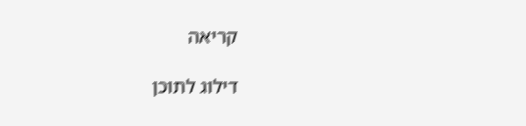קריאה

דילוג לתוכן